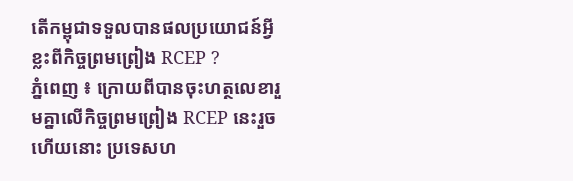តើកម្ពុជាទទួលបានផលប្រយោជន៍អ្វីខ្លះពីកិច្ចព្រមព្រៀង RCEP ?
ភ្នំពេញ ៖ ក្រោយពីបានចុះហត្ថលេខារួមគ្នាលើកិច្ចព្រមព្រៀង RCEP នេះរួចហើយនោះ ប្រទេសហ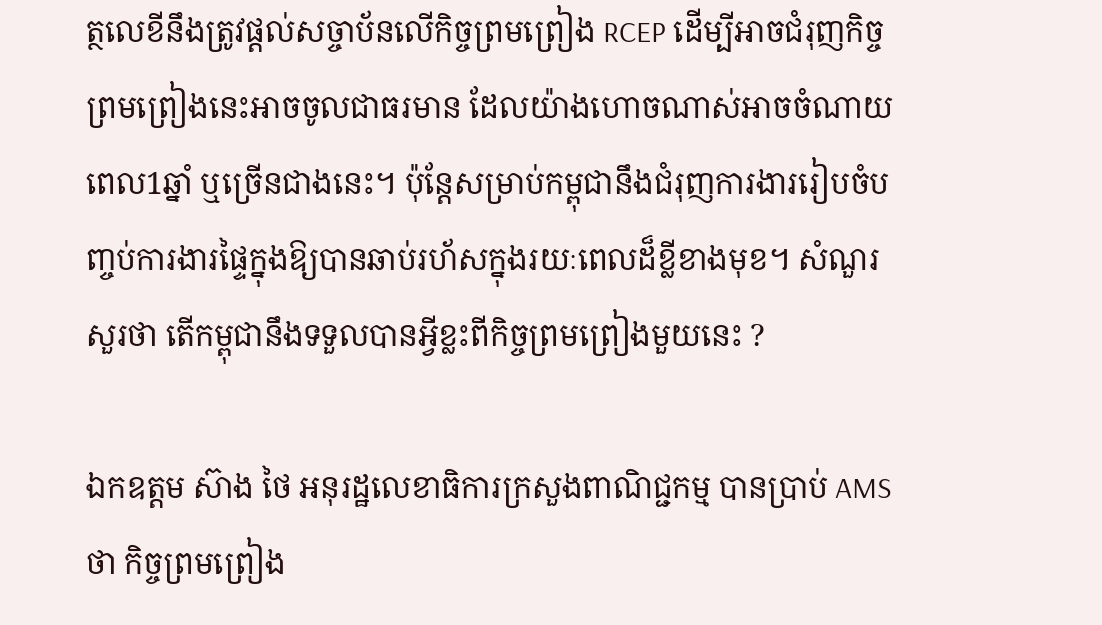ត្ថលេខីនឹងត្រូវផ្តល់សច្ចាប័នលើកិច្ចព្រមព្រៀង RCEP ដើម្បីអាចជំរុញកិច្ចព្រមព្រៀងនេះអាចចូលជាធរមាន ដែលយ៉ាងហោចណាស់អាចចំណាយពេល1ឆ្នាំ ឬច្រើនជាងនេះ។ ប៉ុន្ដែសម្រាប់កម្ពុជានឹងជំរុញការងាររៀបចំបញ្ចប់ការងារផ្ទៃក្នុងឱ្យបានឆាប់រហ័សក្នុងរយៈពេលដ៏ខ្លីខាងមុខ។ សំណួរសួរថា តើកម្ពុជានឹងទទួលបានអ្វីខ្លះពីកិច្ចព្រមព្រៀងមួយនេះ ?

ឯកឧត្តម ស៊ាង ថៃ អនុរដ្ឋលេខាធិការក្រសួងពាណិជ្ជកម្ម បានប្រាប់ AMSថា កិច្ចព្រមព្រៀង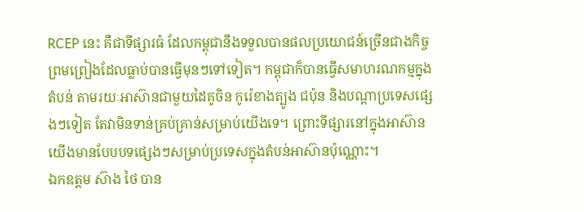RCEP នេះ គឺជាទីផ្សារធំ ដែលកម្ពុជានឹងទទួលបានផលប្រយោជន៍ច្រើនជាងកិច្ចព្រមព្រៀងដែលធ្លាប់បានធ្វើមុនៗទៅទៀត។ កម្ពុជាក៏បានធ្វើសមាហរណកម្មក្នុងតំបន់ តាមរយៈអាស៊ានជាមួយដៃគូចិន កូរ៉េខាងត្បូង ជប៉ុន និងបណ្តាប្រទេសផ្សេងៗទៀត តែវាមិនទាន់គ្រប់គ្រាន់សម្រាប់យើងទេ។ ព្រោះទីផ្សារនៅក្នុងអាស៊ានយើងមានបែបបទផ្សេងៗសម្រាប់ប្រទេសក្នុងតំបន់អាស៊ានប៉ុណ្ណោះ។
ឯកឧត្តម ស៊ាង ថៃ បាន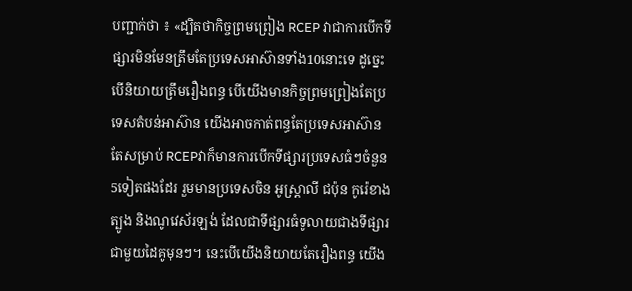បញ្ជាក់ថា ៖ «ដ្បិតថាកិច្ចព្រមព្រៀង RCEP វាជាការបើកទីផ្សារមិនមែនត្រឹមតែប្រទេសអាស៊ានទាំង10នោះទេ ដូច្នេះបើនិយាយត្រឹមរឿងពន្ធ បើយើងមានកិច្ចព្រមព្រៀងតែប្រទេសតំបន់អាស៊ាន យើងអាចកាត់ពន្ធតែប្រទេសអាស៊ាន តែសម្រាប់ RCEPវាក៏មានការបើកទីផ្សារប្រទេសធំៗចំនួន5ទៀតផងដែរ រួមមានប្រទេសចិន អូស្ត្រាលី ជប៉ុន កូរ៉េខាងត្បូង និងណូវេស័រឡង់ ដែលជាទីផ្សារធំទូលាយជាងទីផ្សារជាមួយដៃគូមុនៗ។ នេះបើយើងនិយាយតែរឿងពន្ធ យើង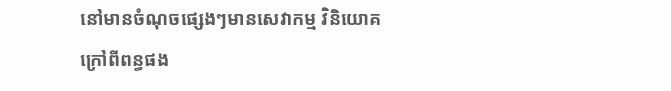នៅមានចំណុចផ្សេងៗមានសេវាកម្ម វិនិយោគ ក្រៅពីពន្ធផង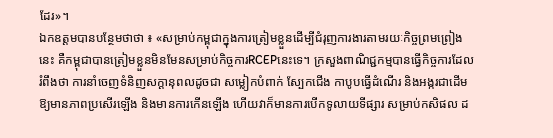ដែរ»។
ឯកឧត្តមបានបន្ថែមថាថា ៖ «សម្រាប់កម្ពុជាក្នុងការត្រៀមខ្លួនដើម្បីជំរុញការងារតាមរយៈកិច្ចព្រមព្រៀងនេះ គឺកម្ពុជាបានត្រៀមខ្លួនមិនមែនសម្រាប់កិច្ចការRCEPនេះទេ។ ក្រសួងពាណិជ្ជកម្មបានធ្វើកិច្ចការដែលរំពឹងថា ការនាំចេញទំនិញសក្ដានុពលដូចជា សម្លៀកបំពាក់ ស្បែកជើង កាបូបធ្វើដំណើរ និងអង្ករជាដើម ឱ្យមានភាពប្រសើរឡើង និងមានការកើនឡើង ហើយវាក៏មានការបើកទូលាយទីផ្សារ សម្រាប់កសិផល ដ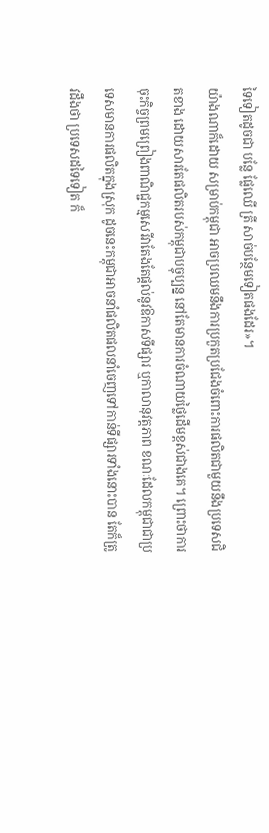ទៃទៀតដូចជា បន្លែ ផ្លែឈើ ត្រី សាច់បន្ថែមទៀតផងដែរ»។
យ៉ាងណាក៏ដោយ សម្រាប់កម្ពុជា អាចប្រឈមនឹងការប្រកួតប្រជែងចំពោះការផលិតជាមួយនឹងប្រទេសជិតខាង ដោយសារតែផលិតរបស់កម្ពុជាបច្ចុប្បន្ន នៅតែមានការចំណាយថ្លៃដើមខ្ពស់ជាងគេ។ ព្រោះថាការចុះកិច្ចព្រមព្រៀងពាណិជ្ជកម្មសេរីវាតែងតែផ្ដល់នូវឱកាសទីផ្សារ ឬកាលានុវត្តភាព ខណៈដែលកម្ពុជាជាប្រទេសមានការផលិតក្នុងស្រុក ដូចនេះកម្ពុជាអាចនាំផលិតផលនាំចេញទៅកាន់ទីផ្សារទាំងនោះបាន តែក៏ត្រូវដឹងថា ប្រទេសដទៃទៀត ក៏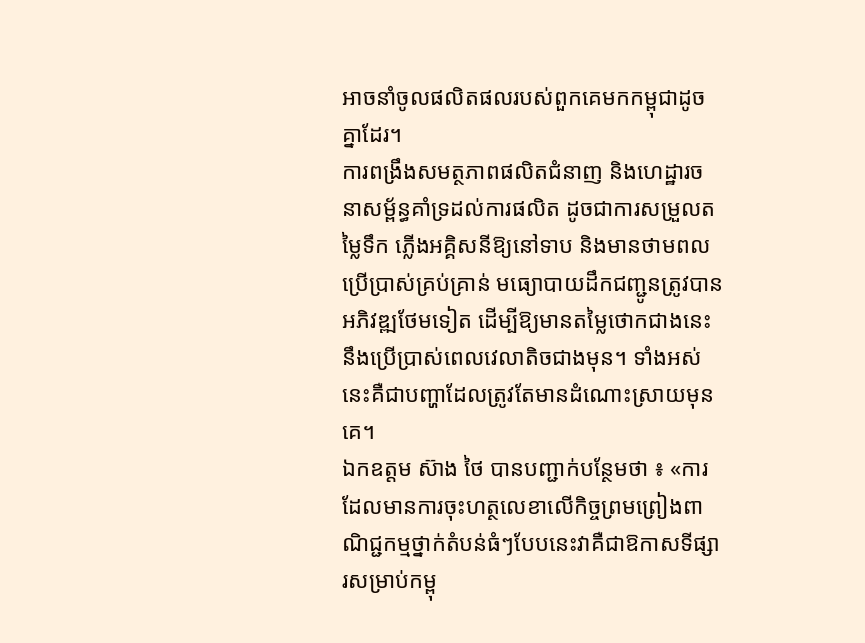អាចនាំចូលផលិតផលរបស់ពួកគេមកកម្ពុជាដូចគ្នាដែរ។
ការពង្រឹងសមត្ថភាពផលិតជំនាញ និងហេដ្ឋារចនាសម្ព័ន្ធគាំទ្រដល់ការផលិត ដូចជាការសម្រួលតម្លៃទឹក ភ្លើងអគ្គិសនីឱ្យនៅទាប និងមានថាមពលប្រើប្រាស់គ្រប់គ្រាន់ មធ្យោបាយដឹកជញ្ជូនត្រូវបានអភិវឌ្ឍថែមទៀត ដើម្បីឱ្យមានតម្លៃថោកជាងនេះ នឹងប្រើប្រាស់ពេលវេលាតិចជាងមុន។ ទាំងអស់នេះគឺជាបញ្ហាដែលត្រូវតែមានដំណោះស្រាយមុនគេ។
ឯកឧត្តម ស៊ាង ថៃ បានបញ្ជាក់បន្ថែមថា ៖ «ការដែលមានការចុះហត្ថលេខាលើកិច្ចព្រមព្រៀងពាណិជ្ជកម្មថ្នាក់តំបន់ធំៗបែបនេះវាគឺជាឱកាសទីផ្សារសម្រាប់កម្ពុ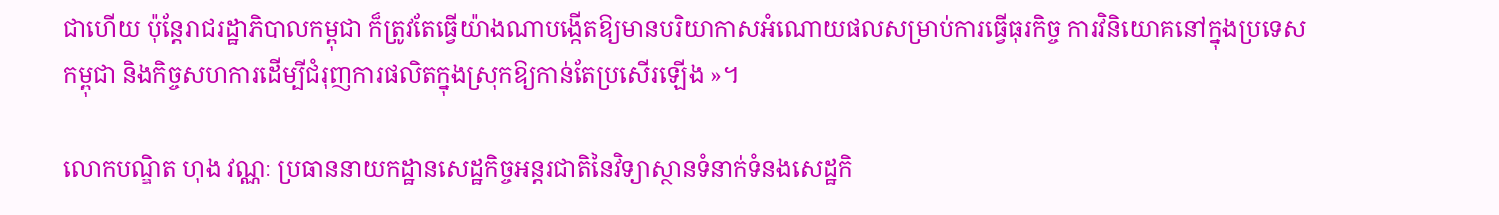ជាហើយ ប៉ុន្ដែរាជរដ្ឋាភិបាលកម្ពុជា ក៏ត្រូវតែធ្វើយ៉ាងណាបង្កើតឱ្យមានបរិយាកាសអំណោយផលសម្រាប់ការធ្វើធុរកិច្ច ការវិនិយោគនៅក្នុងប្រទេសកម្ពុជា និងកិច្ចសហការដើម្បីជំរុញការផលិតក្នុងស្រុកឱ្យកាន់តែប្រសើរឡើង »។

លោកបណ្ឌិត ហុង វណ្ណៈ ប្រធាននាយកដ្ឋានសេដ្ឋកិច្ចអន្តរជាតិនៃវិទ្យាស្ថានទំនាក់ទំនងសេដ្ឋកិ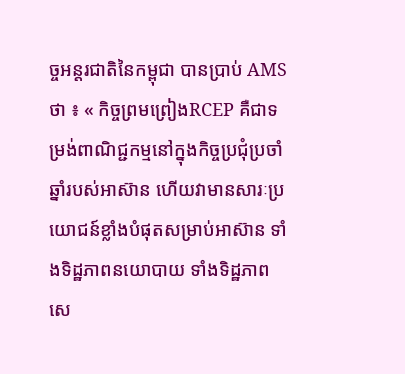ច្ចអន្តរជាតិនៃកម្ពុជា បានប្រាប់ AMSថា ៖ « កិច្ចព្រមព្រៀងRCEP គឺជាទម្រង់ពាណិជ្ជកម្មនៅក្នុងកិច្ចប្រជុំប្រចាំឆ្នាំរបស់អាស៊ាន ហើយវាមានសារៈប្រយោជន៍ខ្លាំងបំផុតសម្រាប់អាស៊ាន ទាំងទិដ្ឋភាពនយោបាយ ទាំងទិដ្ឋភាពសេ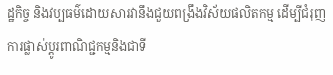ដ្ឋកិច្ច និងវប្បធម៌ដោយសារវានឹងជួយពង្រឹងវិស័យផលិតកម្ម ដើម្បីជំរុញការផ្លាស់ប្តូរពាណិជ្ជកម្មនិងជាទី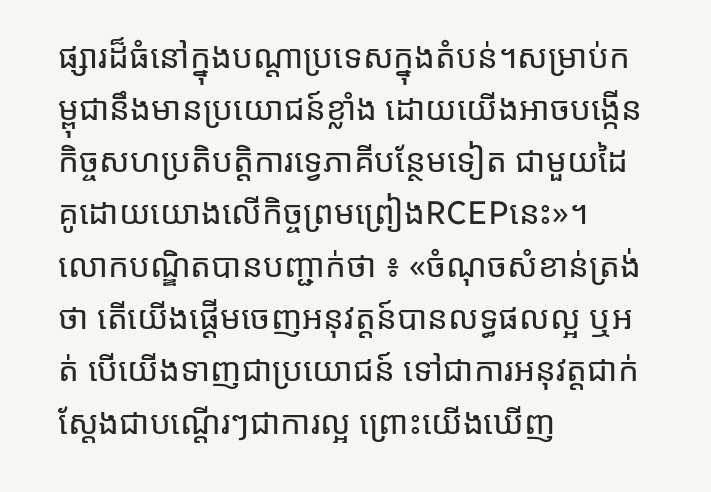ផ្សារដ៏ធំនៅក្នុងបណ្ដាប្រទេសក្នុងតំបន់។សម្រាប់កម្ពុជានឹងមានប្រយោជន៍ខ្លាំង ដោយយើងអាចបង្កើនកិច្ចសហប្រតិបត្តិការទ្វេភាគីបន្ថែមទៀត ជាមួយដៃគូដោយយោងលើកិច្ចព្រមព្រៀងRCEPនេះ»។
លោកបណ្ឌិតបានបញ្ជាក់ថា ៖ «ចំណុចសំខាន់ត្រង់ថា តើយើងផ្តើមចេញអនុវត្តន៍បានលទ្ធផលល្អ ឬអត់ បើយើងទាញជាប្រយោជន៍ ទៅជាការអនុវត្តជាក់ស្តែងជាបណ្តើរៗជាការល្អ ព្រោះយើងឃើញ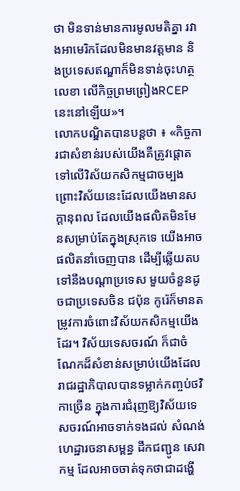ថា មិនទាន់មានការមូលមតិគ្នា រវាងអាមេរិកដែលមិនមានវត្តមាន និងប្រទេសឥណ្ឌាក៏មិនទាន់ចុះហត្ថលេខា លើកិច្ចព្រមព្រៀងRCEP នេះនៅឡើយ»។
លោកបណ្ឌិតបានបន្តថា ៖ «កិច្ចការជាសំខាន់របស់យើងគឺត្រូវផ្តោតទៅលើវិស័យកសិកម្មជាចម្បង ព្រោះវិស័យនេះដែលយើងមានសក្តានុពល ដែលយើងផលិតមិនមែនសម្រាប់តែក្នុងស្រុកទេ យើងអាចផលិតនាំចេញបាន ដើម្បីឆ្លើយតបទៅនឹងបណ្តាប្រទេស មួយចំនួនដូចជាប្រទេសចិន ជប៉ុន កូរ៉េក៏មានតម្រូវការចំពោះវិស័យកសិកម្មយើងដែរ។ វិស័យទេសចរណ៍ ក៏ជាចំណែកដ៏សំខាន់សម្រាប់យើងដែលរាជរដ្ឋាភិបាលបានទម្លាក់កញ្ចប់ថវិកាច្រើន ក្នុងការជំរុញឱ្យវិស័យទេសចរណ៍អាចទាក់ទងដល់ សំណង់ហេដ្ឋារចនាសម្ពន្ធ ដឹកជញ្ជូន សេវាកម្ម ដែលអាចចាត់ទុកថាជាដង្ហើ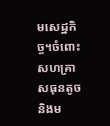មសេដ្ឋកិច្ច។ចំពោះសហគ្រាសធុនតូចនិងម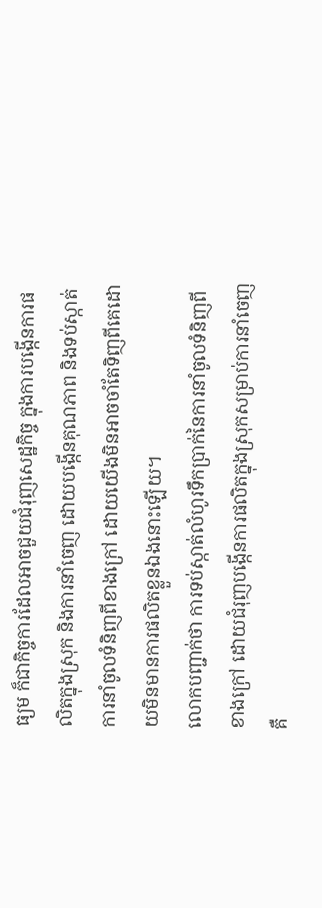ធ្យម ក៏ជាកិច្ចការដែលអាចជួយជំរុញសេដ្ឋកិច្ច ក្នុងការបង្កើនការផលិតក្នុងស្រុក និងការនាំចេញ ដោយបង្កើនគុណភាព និងទប់ស្កាត់ការនាំចូលទំនិញពីខាងក្រៅ ដោយយើងមិនអាចចាំតែទិញពីគេដោយមិនមានការផលិតខ្លួនឯងនោះឡើយ។
លោកបញ្ជាក់ថា ការទប់ស្កាត់លំហូរទឹកប្រាក់នៃការនាំចូលទំនិញពីខាងក្រៅ ដោយជំរុញបង្កើនការផលិតក្នុងស្រុកសម្រាប់ការនាំចេញគឺ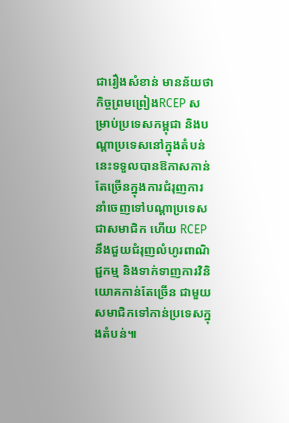ជារឿងសំខាន់ មានន័យថា កិច្ចព្រមព្រៀងRCEP សម្រាប់ប្រទេសកម្ពុជា និងបណ្ដាប្រទេសនៅក្នុងតំបន់នេះទទួលបានឱកាសកាន់តែច្រើនក្នុងការជំរុញការនាំចេញទៅបណ្ដាប្រទេសជាសមាជិក ហើយ RCEP នឹងជួយជំរុញលំហូរពាណិជ្ជកម្ម និងទាក់ទាញការវិនិយោគកាន់តែច្រើន ជាមួយសមាជិកទៅកាន់ប្រទេសក្នុងតំបន់៕